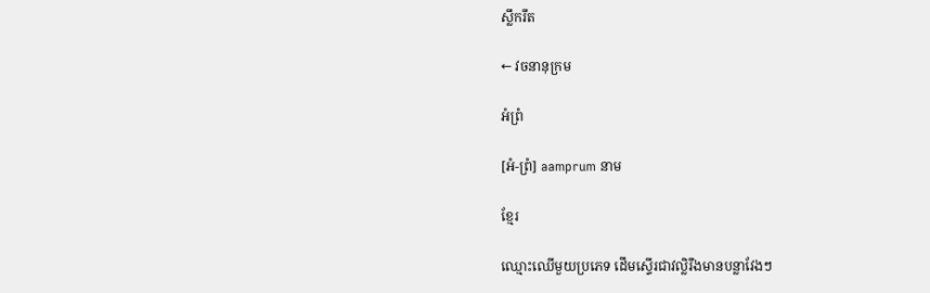ស្លឹករឹត

← វចនានុក្រម

អំព្រំ

[អំ-ព្រំ] aamprum នាម

ខ្មែរ

ឈ្មោះឈើមួយប្រភេទ ដើមស្ទើរជាវល្លិរឹងមានបន្លាវែងៗ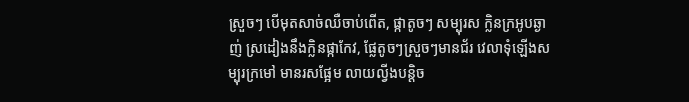ស្រួចៗ បើមុតសាច់ឈឺចាប់ពើត, ផ្កាតូចៗ សម្បុរស ក្លិនក្រអូបឆ្ងាញ់ ស្រដៀងនឹងក្លិនផ្កាកែវ, ផ្លែតូចៗស្រួចៗមានជ័រ វេលាទុំឡើងសម្បុរក្រមៅ មានរសផ្អែម លាយល្វីងបន្តិច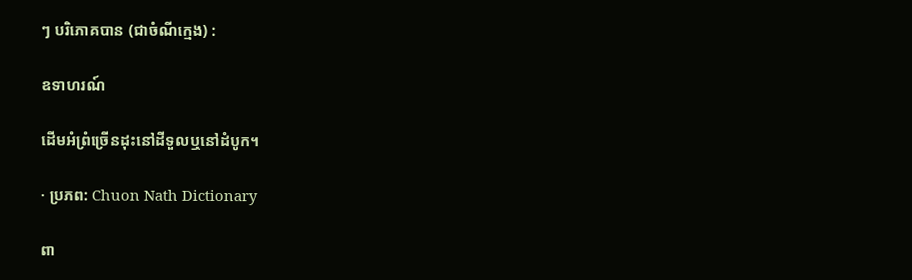ៗ បរិភោគបាន (ជាចំណីក្មេង) :

ឧទាហរណ៍

ដើមអំព្រំច្រើនដុះនៅដីទួលឬនៅដំបូក។

· ប្រភព: Chuon Nath Dictionary

ពា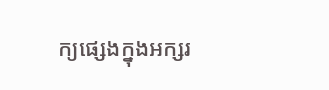ក្យផ្សេងក្នុងអក្សរ